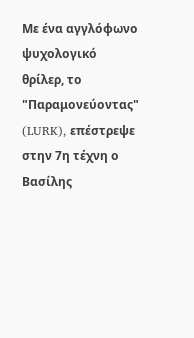Με ένα αγγλόφωνο ψυχολογικό θρίλερ, το "Παραμονεύοντας" (LURK), επέστρεψε στην 7η τέχνη ο Βασίλης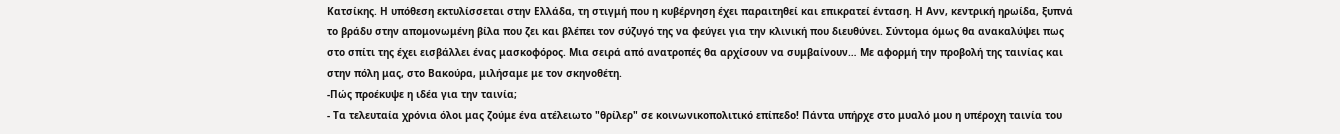Κατσίκης. Η υπόθεση εκτυλίσσεται στην Ελλάδα, τη στιγμή που η κυβέρνηση έχει παραιτηθεί και επικρατεί ένταση. Η Ανν, κεντρική ηρωίδα, ξυπνά το βράδυ στην απομονωμένη βίλα που ζει και βλέπει τον σύζυγό της να φεύγει για την κλινική που διευθύνει. Σύντομα όμως θα ανακαλύψει πως στο σπίτι της έχει εισβάλλει ένας μασκοφόρος. Μια σειρά από ανατροπές θα αρχίσουν να συμβαίνουν… Με αφορμή την προβολή της ταινίας και στην πόλη μας, στο Βακούρα, μιλήσαμε με τον σκηνοθέτη.
-Πώς προέκυψε η ιδέα για την ταινία;
- Τα τελευταία χρόνια όλοι μας ζούμε ένα ατέλειωτο "θρίλερ" σε κοινωνικοπολιτικό επίπεδο! Πάντα υπήρχε στο μυαλό μου η υπέροχη ταινία του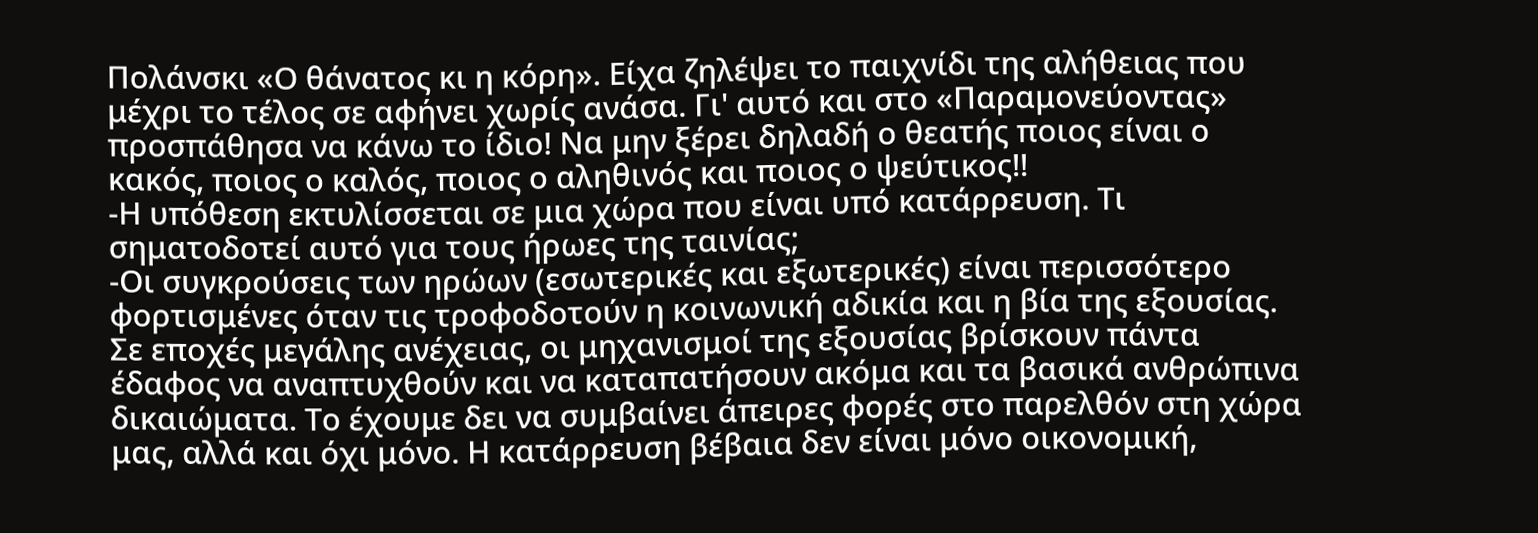Πολάνσκι «Ο θάνατος κι η κόρη». Είχα ζηλέψει το παιχνίδι της αλήθειας που μέχρι το τέλος σε αφήνει χωρίς ανάσα. Γι' αυτό και στο «Παραμονεύοντας» προσπάθησα να κάνω το ίδιο! Να μην ξέρει δηλαδή ο θεατής ποιος είναι ο κακός, ποιος ο καλός, ποιος ο αληθινός και ποιος ο ψεύτικος!!
-Η υπόθεση εκτυλίσσεται σε μια χώρα που είναι υπό κατάρρευση. Τι σηματοδοτεί αυτό για τους ήρωες της ταινίας;
-Οι συγκρούσεις των ηρώων (εσωτερικές και εξωτερικές) είναι περισσότερο φορτισμένες όταν τις τροφοδοτούν η κοινωνική αδικία και η βία της εξουσίας. Σε εποχές μεγάλης ανέχειας, οι μηχανισμοί της εξουσίας βρίσκουν πάντα έδαφος να αναπτυχθούν και να καταπατήσουν ακόμα και τα βασικά ανθρώπινα δικαιώματα. Το έχουμε δει να συμβαίνει άπειρες φορές στο παρελθόν στη χώρα μας, αλλά και όχι μόνο. Η κατάρρευση βέβαια δεν είναι μόνο οικονομική,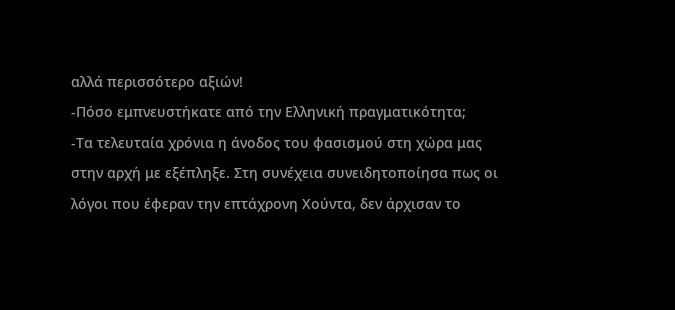αλλά περισσότερο αξιών!
-Πόσο εμπνευστήκατε από την Ελληνική πραγματικότητα;
-Τα τελευταία χρόνια η άνοδος του φασισμού στη χώρα μας στην αρχή με εξέπληξε. Στη συνέχεια συνειδητοποίησα πως οι λόγοι που έφεραν την επτάχρονη Χούντα, δεν άρχισαν το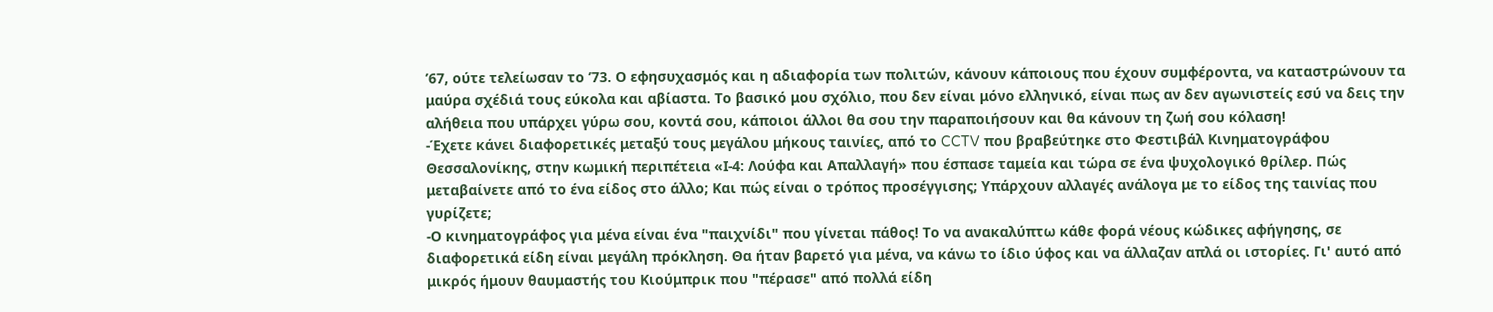’67, ούτε τελείωσαν το ’73. Ο εφησυχασμός και η αδιαφορία των πολιτών, κάνουν κάποιους που έχουν συμφέροντα, να καταστρώνουν τα μαύρα σχέδιά τους εύκολα και αβίαστα. Το βασικό μου σχόλιο, που δεν είναι μόνο ελληνικό, είναι πως αν δεν αγωνιστείς εσύ να δεις την αλήθεια που υπάρχει γύρω σου, κοντά σου, κάποιοι άλλοι θα σου την παραποιήσουν και θα κάνουν τη ζωή σου κόλαση!
-Έχετε κάνει διαφορετικές μεταξύ τους μεγάλου μήκους ταινίες, από το CCTV που βραβεύτηκε στο Φεστιβάλ Κινηματογράφου Θεσσαλονίκης, στην κωμική περιπέτεια «Ι-4: Λούφα και Απαλλαγή» που έσπασε ταμεία και τώρα σε ένα ψυχολογικό θρίλερ. Πώς μεταβαίνετε από το ένα είδος στο άλλο; Και πώς είναι ο τρόπος προσέγγισης; Υπάρχουν αλλαγές ανάλογα με το είδος της ταινίας που γυρίζετε;
-Ο κινηματογράφος για μένα είναι ένα "παιχνίδι" που γίνεται πάθος! Το να ανακαλύπτω κάθε φορά νέους κώδικες αφήγησης, σε διαφορετικά είδη είναι μεγάλη πρόκληση. Θα ήταν βαρετό για μένα, να κάνω το ίδιο ύφος και να άλλαζαν απλά οι ιστορίες. Γι' αυτό από μικρός ήμουν θαυμαστής του Κιούμπρικ που "πέρασε" από πολλά είδη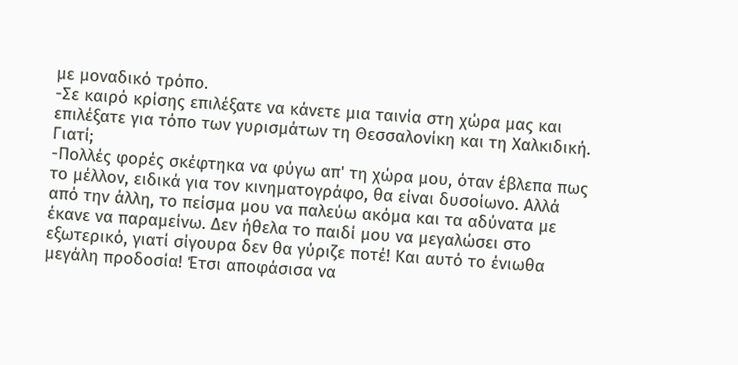με μοναδικό τρόπο.
-Σε καιρό κρίσης επιλέξατε να κάνετε μια ταινία στη χώρα μας και επιλέξατε για τόπο των γυρισμάτων τη Θεσσαλονίκη και τη Χαλκιδική. Γιατί;
-Πολλές φορές σκέφτηκα να φύγω απ' τη χώρα μου, όταν έβλεπα πως το μέλλον, ειδικά για τον κινηματογράφο, θα είναι δυσοίωνο. Αλλά από την άλλη, το πείσμα μου να παλεύω ακόμα και τα αδύνατα με έκανε να παραμείνω. Δεν ήθελα το παιδί μου να μεγαλώσει στο εξωτερικό, γιατί σίγουρα δεν θα γύριζε ποτέ! Και αυτό το ένιωθα μεγάλη προδοσία! Έτσι αποφάσισα να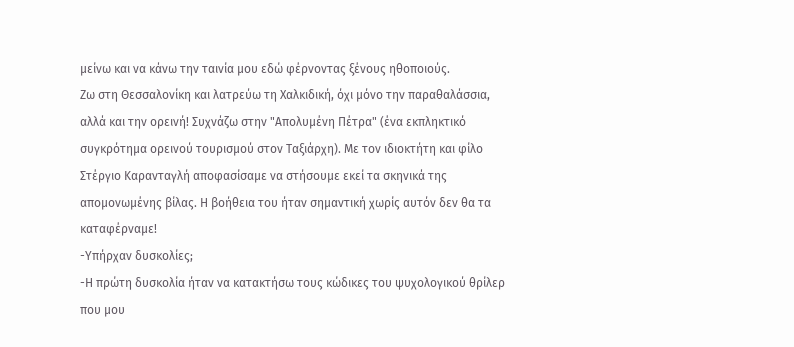μείνω και να κάνω την ταινία μου εδώ φέρνοντας ξένους ηθοποιούς.
Ζω στη Θεσσαλονίκη και λατρεύω τη Χαλκιδική, όχι μόνο την παραθαλάσσια, αλλά και την ορεινή! Συχνάζω στην "Απολυμένη Πέτρα" (ένα εκπληκτικό συγκρότημα ορεινού τουρισμού στον Ταξιάρχη). Με τον ιδιοκτήτη και φίλο Στέργιο Καρανταγλή αποφασίσαμε να στήσουμε εκεί τα σκηνικά της απομονωμένης βίλας. Η βοήθεια του ήταν σημαντική χωρίς αυτόν δεν θα τα καταφέρναμε!
-Υπήρχαν δυσκολίες;
-Η πρώτη δυσκολία ήταν να κατακτήσω τους κώδικες του ψυχολογικού θρίλερ που μου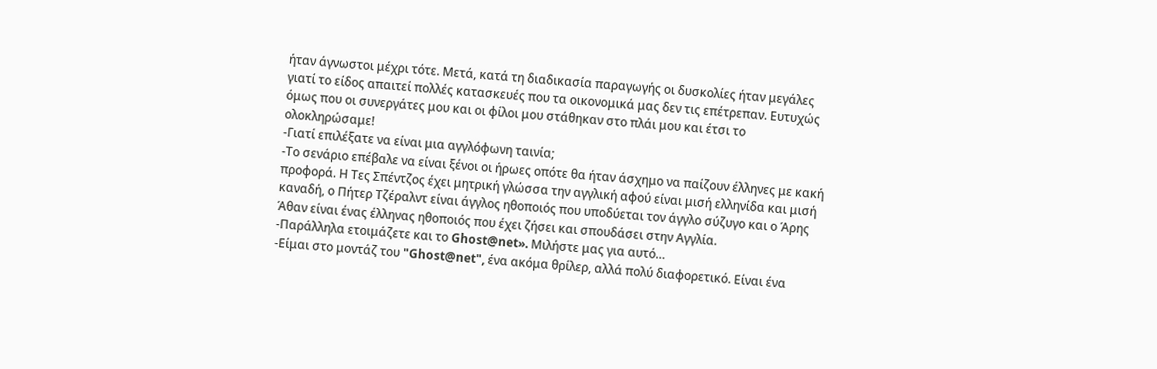ήταν άγνωστοι μέχρι τότε. Μετά, κατά τη διαδικασία παραγωγής οι δυσκολίες ήταν μεγάλες γιατί το είδος απαιτεί πολλές κατασκευές που τα οικονομικά μας δεν τις επέτρεπαν. Ευτυχώς όμως που οι συνεργάτες μου και οι φίλοι μου στάθηκαν στο πλάι μου και έτσι το ολοκληρώσαμε!
-Γιατί επιλέξατε να είναι μια αγγλόφωνη ταινία;
-Το σενάριο επέβαλε να είναι ξένοι οι ήρωες οπότε θα ήταν άσχημο να παίζουν έλληνες με κακή προφορά. Η Τες Σπέντζος έχει μητρική γλώσσα την αγγλική αφού είναι μισή ελληνίδα και μισή καναδή, ο Πήτερ Τζέραλντ είναι άγγλος ηθοποιός που υποδύεται τον άγγλο σύζυγο και ο Άρης Άθαν είναι ένας έλληνας ηθοποιός που έχει ζήσει και σπουδάσει στην Αγγλία.
-Παράλληλα ετοιμάζετε και το Ghost@net». Μιλήστε μας για αυτό…
-Είμαι στο μοντάζ του "Ghost@net", ένα ακόμα θρίλερ, αλλά πολύ διαφορετικό. Είναι ένα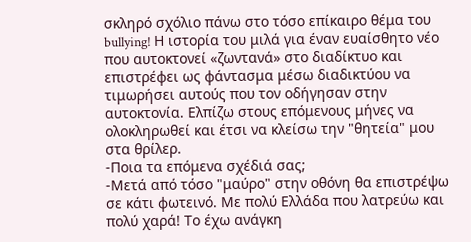σκληρό σχόλιο πάνω στο τόσο επίκαιρο θέμα του bullying! Η ιστορία του μιλά για έναν ευαίσθητο νέο που αυτοκτονεί «ζωντανά» στο διαδίκτυο και επιστρέφει ως φάντασμα μέσω διαδικτύου να τιμωρήσει αυτούς που τον οδήγησαν στην αυτοκτονία. Ελπίζω στους επόμενους μήνες να ολοκληρωθεί και έτσι να κλείσω την "θητεία" μου στα θρίλερ.
-Ποια τα επόμενα σχέδιά σας;
-Μετά από τόσο "μαύρο" στην οθόνη θα επιστρέψω σε κάτι φωτεινό. Με πολύ Ελλάδα που λατρεύω και πολύ χαρά! Το έχω ανάγκη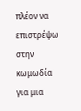πλέον να επιστρέψω στην κωμωδία για μια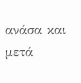ανάσα και μετά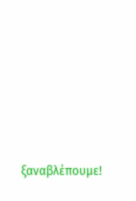ξαναβλέπουμε!